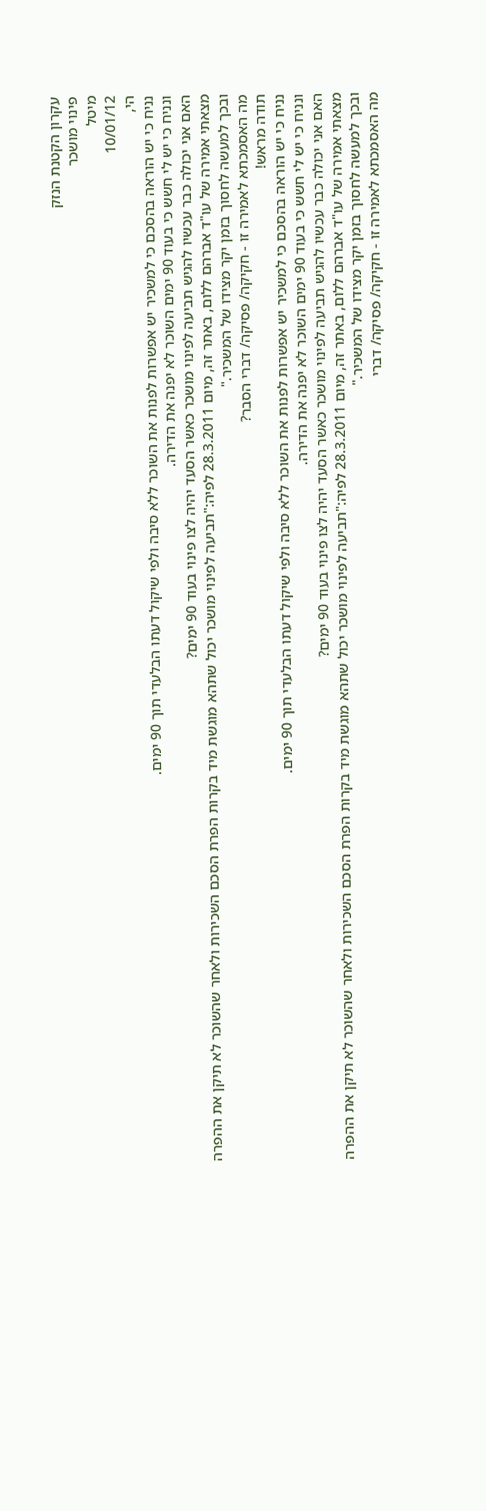עקרון הקטנת הנזק
פינוי מושכר
מיטל
10/01/12
הי,
נניח כי יש הוראה בהסכם כי למשכיר יש אפשרות לפנות את השוכר ללא סיבה ולפי שיקול דעתו הבלעדי תוך 90 ימים.
ונניח כי יש לי חשש כי בעוד 90 ימים השוכר לא יפנה את הדירה.
האם אני יכולה כבר עכשיו להגיש תביעה לפינוי מושכר כאשר הסעד יהיה לצו פינוי בעוד 90 ימים?
מצאתי אמירה של עו"ד אברהם ללום, באתר זה, מיום 28.3.2011 לפיה:"תביעה לפינוי מושכר יכול שתהא מוגשת מיד בקרות הפרת הסכם השכירות ולאחר שהשוכר לא תיקן את ההפרה ובכך למעשה לחסוך בזמן יקר מצידו של המשכיר."
מה האסמכתא לאמירה זו - חקיקה/ פסיקה/ דברי הסבר?
תודה מראש!
נניח כי יש הוראה בהסכם כי למשכיר יש אפשרות לפנות את השוכר ללא סיבה ולפי שיקול דעתו הבלעדי תוך 90 ימים.
ונניח כי יש לי חשש כי בעוד 90 ימים השוכר לא יפנה את הדירה.
האם אני יכולה כבר עכשיו להגיש תביעה לפינוי מושכר כאשר הסעד יהיה לצו פינוי בעוד 90 ימים?
מצאתי אמירה של עו"ד אברהם ללום, באתר זה, מיום 28.3.2011 לפיה:"תביעה לפינוי מושכר יכול שתהא מוגשת מיד בקרות הפרת הסכם השכירות ולאחר שהשוכר לא תיקן את ההפרה ובכך למעשה לחסוך בזמן יקר מצידו של המשכיר."
מה האסמכתא לאמירה זו - חקיקה/ פסיקה/ דברי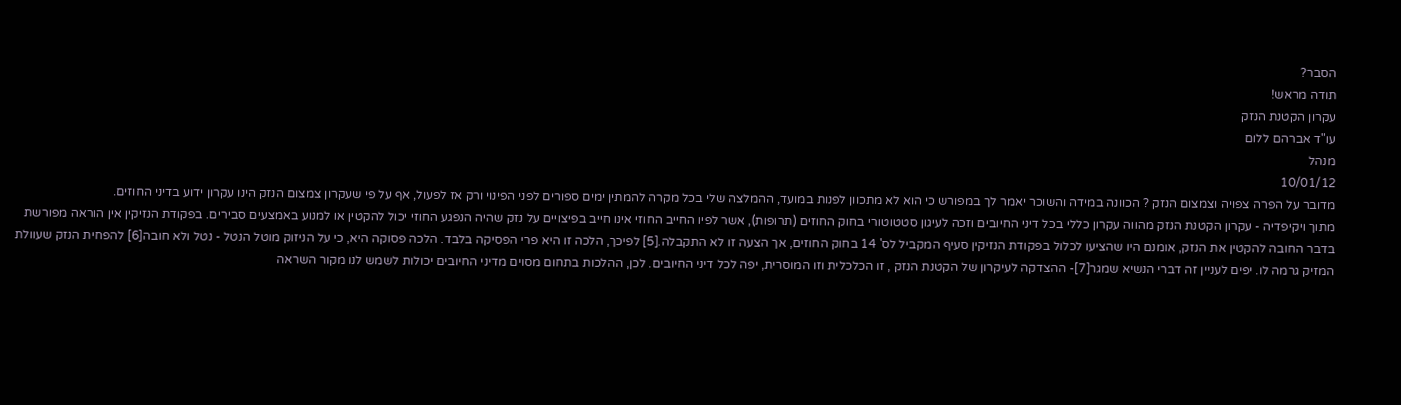הסבר?
תודה מראש!
עקרון הקטנת הנזק
עו"ד אברהם ללום
מנהל
10/01/12
מדובר על הפרה צפויה וצמצום הנזק ? הכוונה במידה והשוכר יאמר לך במפורש כי הוא לא מתכוון לפנות במועד, ההמלצה שלי בכל מקרה להמתין ימים ספורים לפני הפינוי ורק אז לפעול, אף על פי שעקרון צמצום הנזק הינו עקרון ידוע בדיני החוזים.
מתוך ויקיפדיה - עקרון הקטנת הנזק מהווה עקרון כללי בכל דיני החיובים וזכה לעיגון סטטוטורי בחוק החוזים (תרופות), אשר לפיו החייב החוזי אינו חייב בפיצויים על נזק שהיה הנפגע החוזי יכול להקטין או למנוע באמצעים סבירים. בפקודת הנזיקין אין הוראה מפורשת בדבר החובה להקטין את הנזק, אומנם היו שהציעו לכלול בפקודת הנזיקין סעיף המקביל לס' 14 בחוק החוזים, אך הצעה זו לא התקבלה.[5] לפיכך, הלכה זו היא פרי הפסיקה בלבד. הלכה פסוקה היא, כי על הניזוק מוטל הנטל - נטל ולא חובה[6] להפחית הנזק שעוולת המזיק גרמה לו. יפים לעניין זה דברי הנשיא שמגר[7]- ההצדקה לעיקרון של הקטנת הנזק , זו הכלכלית וזו המוסרית, יפה לכל דיני החיובים. לכן, ההלכות בתחום מסוים מדיני החיובים יכולות לשמש לנו מקור השראה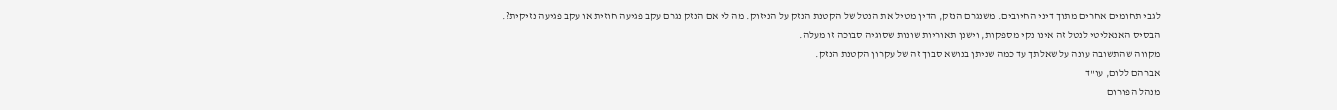לגבי תחומים אחרים מתוך דיני החיובים. משנגרם הנזק, הדין מטיל את הנטל של הקטנת הנזק על הניזוק. מה לי אם הנזק נגרם עקב פגיעה חוזית או עקב פגיעה נזיקית?. הבסיס האנאליטי לנטל זה אינו נקי מספקות, וישנן תאוריות שונות שסוגיה סבוכה זו מעלה.
מקווה שהתשובה עונה על שאלתך עד כמה שניתן בנושא סבוך זה של עקרון הקטנת הנזק.
אברהם ללום, עו"ד
מנהל הפורום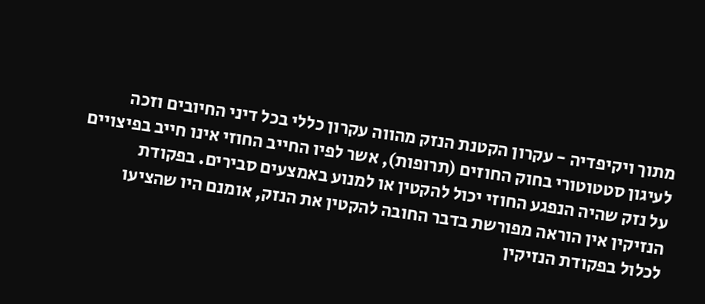מתוך ויקיפדיה - עקרון הקטנת הנזק מהווה עקרון כללי בכל דיני החיובים וזכה לעיגון סטטוטורי בחוק החוזים (תרופות), אשר לפיו החייב החוזי אינו חייב בפיצויים על נזק שהיה הנפגע החוזי יכול להקטין או למנוע באמצעים סבירים. בפקודת הנזיקין אין הוראה מפורשת בדבר החובה להקטין את הנזק, אומנם היו שהציעו לכלול בפקודת הנזיקין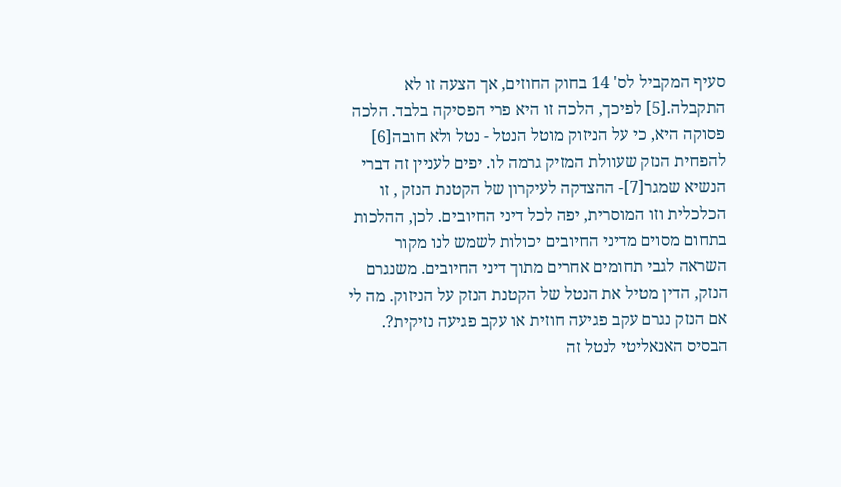סעיף המקביל לס' 14 בחוק החוזים, אך הצעה זו לא התקבלה.[5] לפיכך, הלכה זו היא פרי הפסיקה בלבד. הלכה פסוקה היא, כי על הניזוק מוטל הנטל - נטל ולא חובה[6] להפחית הנזק שעוולת המזיק גרמה לו. יפים לעניין זה דברי הנשיא שמגר[7]- ההצדקה לעיקרון של הקטנת הנזק , זו הכלכלית וזו המוסרית, יפה לכל דיני החיובים. לכן, ההלכות בתחום מסוים מדיני החיובים יכולות לשמש לנו מקור השראה לגבי תחומים אחרים מתוך דיני החיובים. משנגרם הנזק, הדין מטיל את הנטל של הקטנת הנזק על הניזוק. מה לי אם הנזק נגרם עקב פגיעה חוזית או עקב פגיעה נזיקית?. הבסיס האנאליטי לנטל זה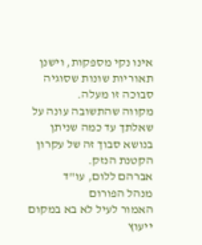אינו נקי מספקות, וישנן תאוריות שונות שסוגיה סבוכה זו מעלה.
מקווה שהתשובה עונה על שאלתך עד כמה שניתן בנושא סבוך זה של עקרון הקטנת הנזק.
אברהם ללום, עו"ד
מנהל הפורום
האמור לעיל לא בא במקום ייעוץ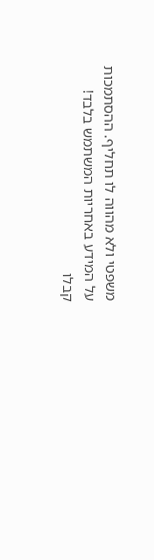משפטי ולא מהווה לו תחליף. ההסתמכות על המידע באחריות המשתמש בלבד!
קבלו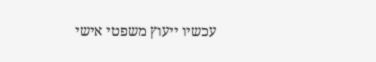עכשיו ייעוץ משפטי אישי